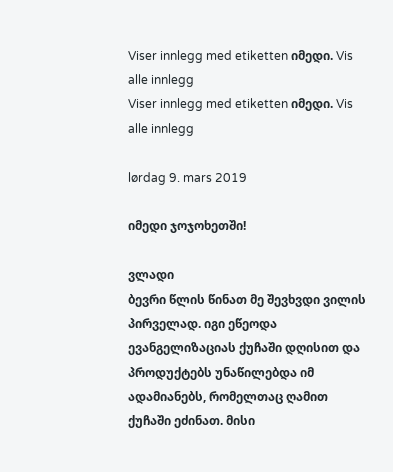Viser innlegg med etiketten იმედი. Vis alle innlegg
Viser innlegg med etiketten იმედი. Vis alle innlegg

lørdag 9. mars 2019

იმედი ჯოჯოხეთში!

ვლადი
ბევრი წლის წინათ მე შევხვდი ვილის პირველად. იგი ეწეოდა ევანგელიზაციას ქუჩაში დღისით და პროდუქტებს უნაწილებდა იმ ადამიანებს, რომელთაც ღამით ქუჩაში ეძინათ. მისი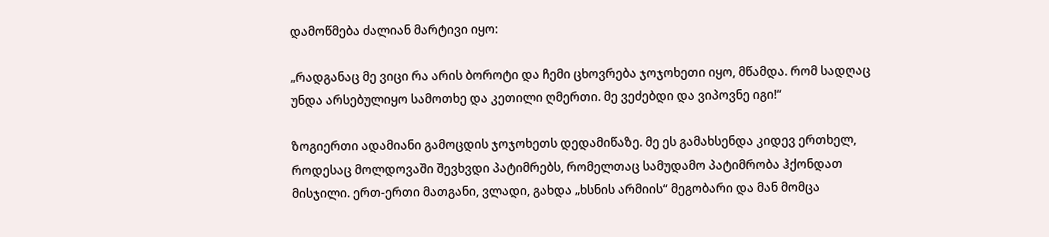დამოწმება ძალიან მარტივი იყო:

„რადგანაც მე ვიცი რა არის ბოროტი და ჩემი ცხოვრება ჯოჯოხეთი იყო, მწამდა. რომ სადღაც უნდა არსებულიყო სამოთხე და კეთილი ღმერთი. მე ვეძებდი და ვიპოვნე იგი!“

ზოგიერთი ადამიანი გამოცდის ჯოჯოხეთს დედამიწაზე. მე ეს გამახსენდა კიდევ ერთხელ, როდესაც მოლდოვაში შევხვდი პატიმრებს, რომელთაც სამუდამო პატიმრობა ჰქონდათ მისჯილი. ერთ-ერთი მათგანი, ვლადი, გახდა „ხსნის არმიის“ მეგობარი და მან მომცა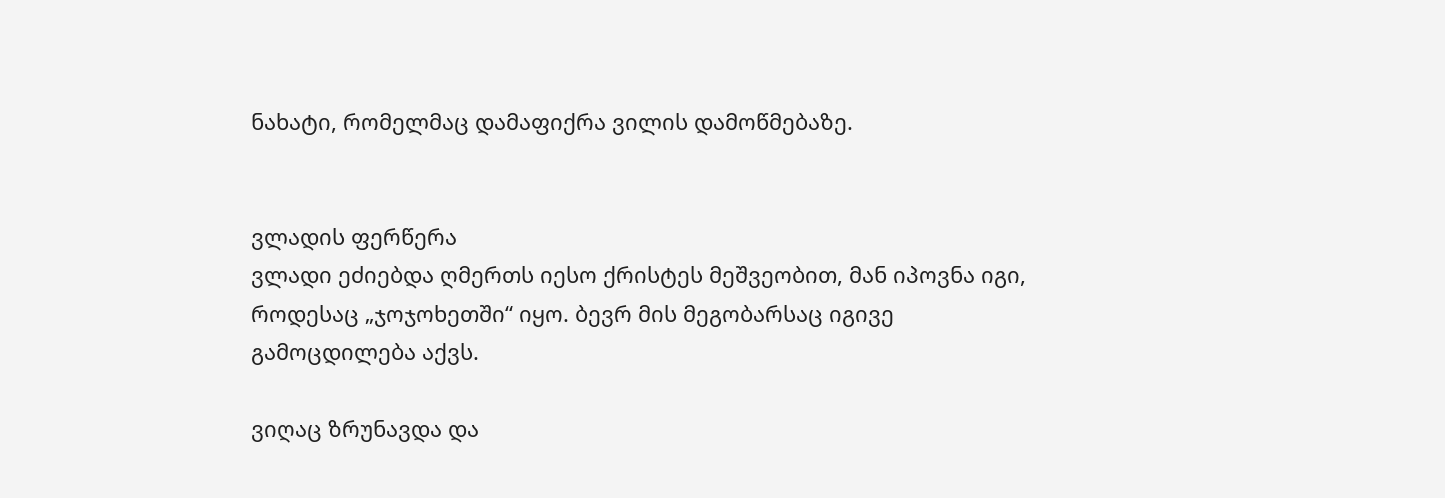ნახატი, რომელმაც დამაფიქრა ვილის დამოწმებაზე.


ვლადის ფერწერა
ვლადი ეძიებდა ღმერთს იესო ქრისტეს მეშვეობით, მან იპოვნა იგი, როდესაც „ჯოჯოხეთში“ იყო. ბევრ მის მეგობარსაც იგივე გამოცდილება აქვს.

ვიღაც ზრუნავდა და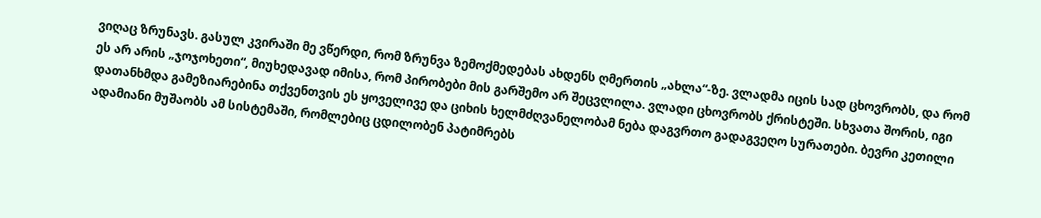ვიღაც ზრუნავს. გასულ კვირაში მე ვწერდი, რომ ზრუნვა ზემოქმედებას ახდენს ღმერთის „ახლა“-ზე. ვლადმა იცის სად ცხოვრობს, და რომ ეს არ არის „ჯოჯოხეთი“, მიუხედავად იმისა, რომ პირობები მის გარშემო არ შეცვლილა. ვლადი ცხოვრობს ქრისტეში. სხვათა შორის, იგი დათანხმდა გამეზიარებინა თქვენთვის ეს ყოველივე და ციხის ხელმძღვანელობამ ნება დაგვრთო გადაგვეღო სურათები. ბევრი კეთილი ადამიანი მუშაობს ამ სისტემაში, რომლებიც ცდილობენ პატიმრებს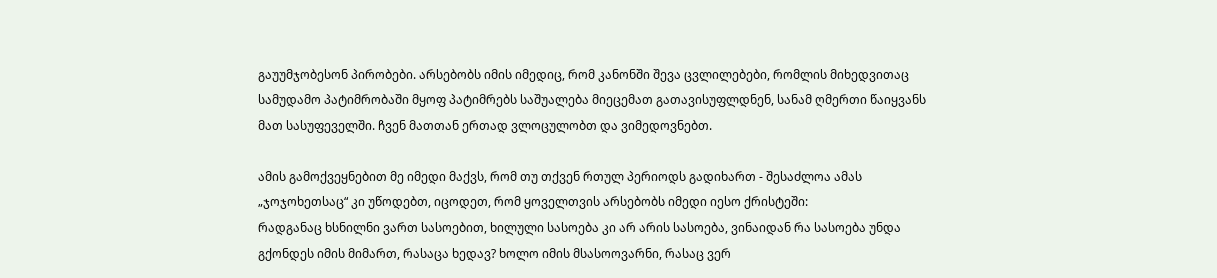გაუუმჯობესონ პირობები. არსებობს იმის იმედიც, რომ კანონში შევა ცვლილებები, რომლის მიხედვითაც სამუდამო პატიმრობაში მყოფ პატიმრებს საშუალება მიეცემათ გათავისუფლდნენ, სანამ ღმერთი წაიყვანს მათ სასუფეველში. ჩვენ მათთან ერთად ვლოცულობთ და ვიმედოვნებთ.

ამის გამოქვეყნებით მე იმედი მაქვს, რომ თუ თქვენ რთულ პერიოდს გადიხართ - შესაძლოა ამას „ჯოჯოხეთსაც“ კი უწოდებთ, იცოდეთ, რომ ყოველთვის არსებობს იმედი იესო ქრისტეში:
რადგანაც ხსნილნი ვართ სასოებით, ხილული სასოება კი არ არის სასოება, ვინაიდან რა სასოება უნდა გქონდეს იმის მიმართ, რასაცა ხედავ? ხოლო იმის მსასოოვარნი, რასაც ვერ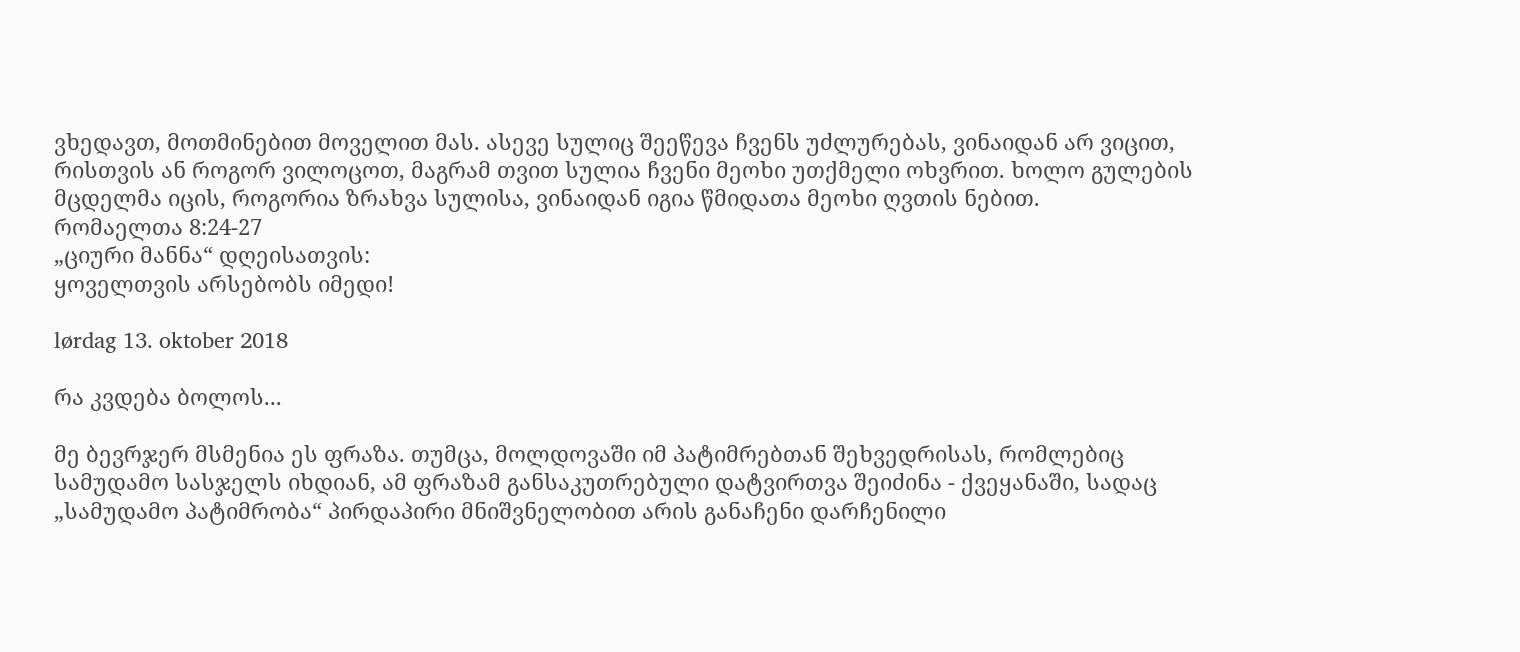ვხედავთ, მოთმინებით მოველით მას. ასევე სულიც შეეწევა ჩვენს უძლურებას, ვინაიდან არ ვიცით, რისთვის ან როგორ ვილოცოთ, მაგრამ თვით სულია ჩვენი მეოხი უთქმელი ოხვრით. ხოლო გულების მცდელმა იცის, როგორია ზრახვა სულისა, ვინაიდან იგია წმიდათა მეოხი ღვთის ნებით.
რომაელთა 8:24-27
„ციური მანნა“ დღეისათვის:
ყოველთვის არსებობს იმედი!

lørdag 13. oktober 2018

რა კვდება ბოლოს...

მე ბევრჯერ მსმენია ეს ფრაზა. თუმცა, მოლდოვაში იმ პატიმრებთან შეხვედრისას, რომლებიც სამუდამო სასჯელს იხდიან, ამ ფრაზამ განსაკუთრებული დატვირთვა შეიძინა - ქვეყანაში, სადაც „სამუდამო პატიმრობა“ პირდაპირი მნიშვნელობით არის განაჩენი დარჩენილი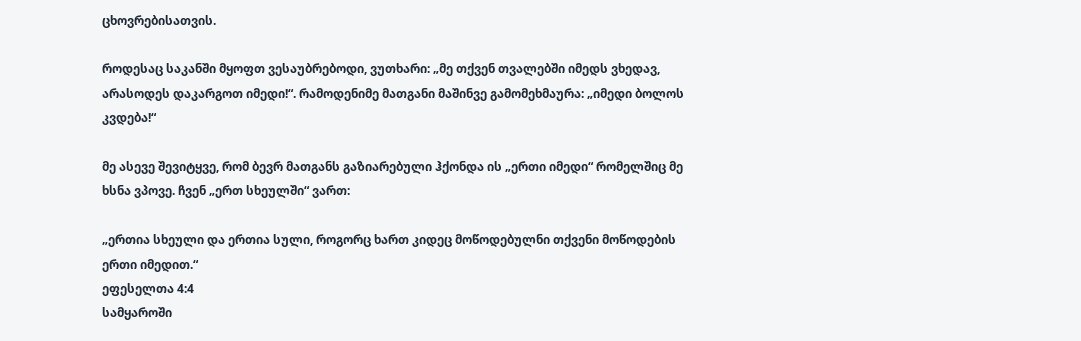ცხოვრებისათვის.

როდესაც საკანში მყოფთ ვესაუბრებოდი, ვუთხარი: „მე თქვენ თვალებში იმედს ვხედავ, არასოდეს დაკარგოთ იმედი!“. რამოდენიმე მათგანი მაშინვე გამომეხმაურა: „იმედი ბოლოს კვდება!“

მე ასევე შევიტყვე, რომ ბევრ მათგანს გაზიარებული ჰქონდა ის „ერთი იმედი“ რომელშიც მე ხსნა ვპოვე. ჩვენ „ერთ სხეულში“ ვართ:

„ერთია სხეული და ერთია სული, როგორც ხართ კიდეც მოწოდებულნი თქვენი მოწოდების ერთი იმედით.“
ეფესელთა 4:4
სამყაროში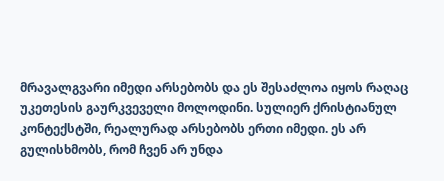მრავალგვარი იმედი არსებობს და ეს შესაძლოა იყოს რაღაც უკეთესის გაურკვეველი მოლოდინი. სულიერ ქრისტიანულ კონტექსტში, რეალურად არსებობს ერთი იმედი. ეს არ გულისხმობს, რომ ჩვენ არ უნდა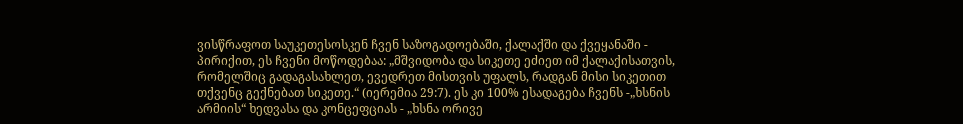ვისწრაფოთ საუკეთესოსკენ ჩვენ საზოგადოებაში, ქალაქში და ქვეყანაში - პირიქით, ეს ჩვენი მოწოდებაა: „მშვიდობა და სიკეთე ეძიეთ იმ ქალაქისათვის, რომელშიც გადაგასახლეთ, ევედრეთ მისთვის უფალს, რადგან მისი სიკეთით თქვენც გექნებათ სიკეთე.“ (იერემია 29:7). ეს კი 100% ესადაგება ჩვენს -„ხსნის არმიის“ ხედვასა და კონცეფციას - „ხსნა ორივე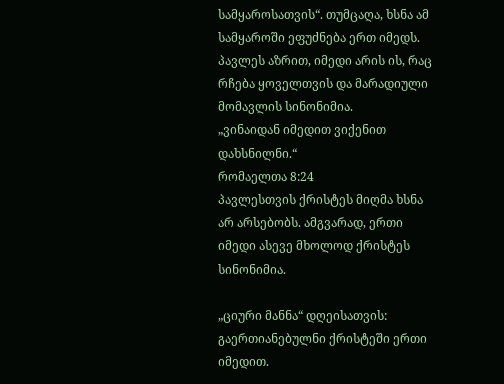სამყაროსათვის“. თუმცაღა, ხსნა ამ სამყაროში ეფუძნება ერთ იმედს.
პავლეს აზრით, იმედი არის ის, რაც რჩება ყოველთვის და მარადიული მომავლის სინონიმია.
„ვინაიდან იმედით ვიქენით დახსნილნი.“
რომაელთა 8:24
პავლესთვის ქრისტეს მიღმა ხსნა არ არსებობს. ამგვარად, ერთი იმედი ასევე მხოლოდ ქრისტეს სინონიმია.

„ციური მანნა“ დღეისათვის:
გაერთიანებულნი ქრისტეში ერთი იმედით.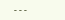---